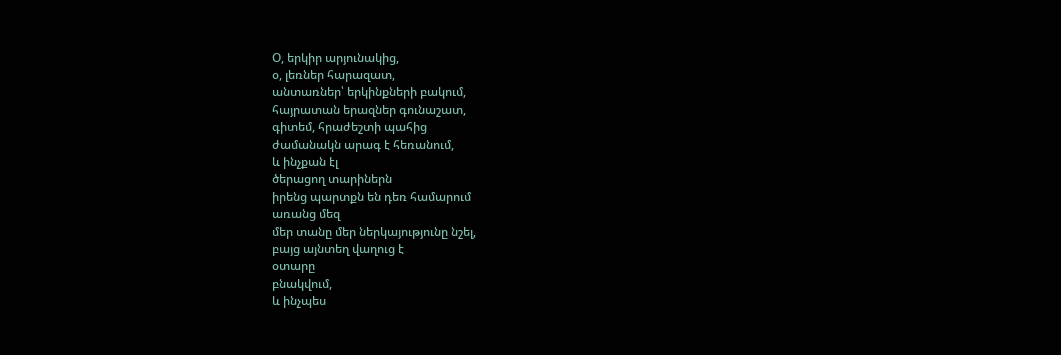Օ, երկիր արյունակից,
օ, լեռներ հարազատ,
անտառներ՝ երկինքների բակում,
հայրատան երազներ գունաշատ,
գիտեմ, հրաժեշտի պահից
ժամանակն արագ է հեռանում,
և ինչքան էլ
ծերացող տարիներն
իրենց պարտքն են դեռ համարում
առանց մեզ
մեր տանը մեր ներկայությունը նշել,
բայց այնտեղ վաղուց է
օտարը
բնակվում,
և ինչպես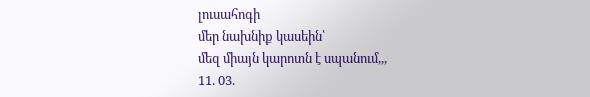լուսահոգի
մեր նախնիք կասեին՝
մեզ միայն կարոտն է սպանում,,,
11. 03.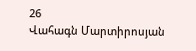26
Վահագն Մարտիրոսյան